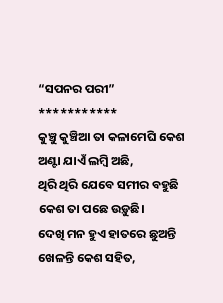“ସପନର ପରୀ”
***********
କୁଞ୍ଚୁ କୁଞ୍ଚିଆ ତା କଳାମେଘି କେଶ
ଅଣ୍ଟା ଯାଏଁ ଲମ୍ବି ଅଛି,
ଥିରି ଥିରି ଯେବେ ସମୀର ବହୁଛି
କେଶ ତା ପଛେ ଉଡ଼ୁଛି।
ଦେଖି ମନ ହୁଏ ହାତରେ ଛୁଅନ୍ତି
ଖେଳନ୍ତି କେଶ ସହିତ,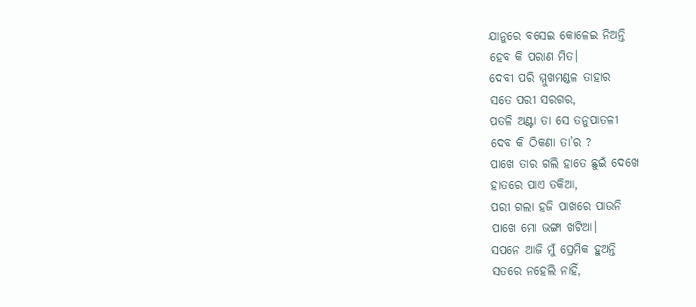ଯାନୁରେ ବସେଇ କୋଳେଇ ନିଅନ୍ତି
ହେବ କି ପରାଣ ମିତ।
ଦେବୀ ପରି ମ୍ମୁଖମଣ୍ଡଳ ତାହାର
ସତେ ପରୀ ସରଗର,
ପତଳି ଅଣ୍ଟା ତା ସେ ତନୁପାତଳୀ
ଦେବ କି ଠିକଣା ତା’ର ?
ପାଖେ ତାର ଗଲି ହାତେ ଛୁଇଁ ଦେଖେ
ହାତରେ ପାଏ ତକିଆ,
ପରୀ ଗଲା ହଜି ପାଖରେ ପାଉନି
ପାଖେ ମୋ ଭଙ୍ଗା ଖଟିଆ।
ସପନେ ଆଜି ମୁଁ ପ୍ରେମିକ ହୁଅନ୍ତି
ସତରେ ନହେଲି ନାହିଁ,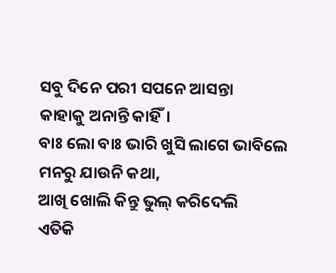ସବୁ ଦିନେ ପରୀ ସପନେ ଆସନ୍ତା
କାହାକୁ ଅନାନ୍ତି କାହିଁ।
ବାଃ ଲୋ ବାଃ ଭାରି ଖୁସି ଲାଗେ ଭାବିଲେ
ମନରୁ ଯାଉନି କଥା,
ଆଖି ଖୋଲି କିନ୍ତୁ ଭୁଲ୍ କରିଦେଲି
ଏତିକି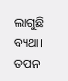ଲାଗୁଛି ବ୍ୟଥା।
ତପନ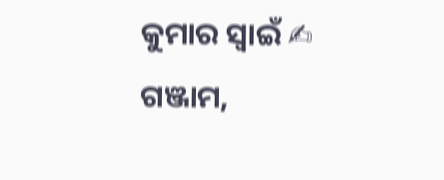କୁମାର ସ୍ୱାଇଁ ✍
ଗଞ୍ଜାମ,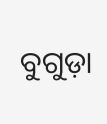ବୁଗୁଡ଼ା